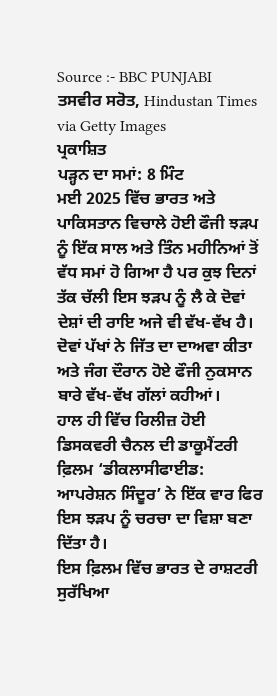Source :- BBC PUNJABI
ਤਸਵੀਰ ਸਰੋਤ, Hindustan Times via Getty Images
ਪ੍ਰਕਾਸ਼ਿਤ
ਪੜ੍ਹਨ ਦਾ ਸਮਾਂ: 8 ਮਿੰਟ
ਮਈ 2025 ਵਿੱਚ ਭਾਰਤ ਅਤੇ ਪਾਕਿਸਤਾਨ ਵਿਚਾਲੇ ਹੋਈ ਫੌਜੀ ਝੜਪ ਨੂੰ ਇੱਕ ਸਾਲ ਅਤੇ ਤਿੰਨ ਮਹੀਨਿਆਂ ਤੋਂ ਵੱਧ ਸਮਾਂ ਹੋ ਗਿਆ ਹੈ ਪਰ ਕੁਝ ਦਿਨਾਂ ਤੱਕ ਚੱਲੀ ਇਸ ਝੜਪ ਨੂੰ ਲੈ ਕੇ ਦੋਵਾਂ ਦੇਸ਼ਾਂ ਦੀ ਰਾਇ ਅਜੇ ਵੀ ਵੱਖ-ਵੱਖ ਹੈ।
ਦੋਵਾਂ ਪੱਖਾਂ ਨੇ ਜਿੱਤ ਦਾ ਦਾਅਵਾ ਕੀਤਾ ਅਤੇ ਜੰਗ ਦੌਰਾਨ ਹੋਏ ਫੌਜੀ ਨੁਕਸਾਨ ਬਾਰੇ ਵੱਖ-ਵੱਖ ਗੱਲਾਂ ਕਹੀਆਂ।
ਹਾਲ ਹੀ ਵਿੱਚ ਰਿਲੀਜ਼ ਹੋਈ ਡਿਸਕਵਰੀ ਚੈਨਲ ਦੀ ਡਾਕੂਮੈਂਟਰੀ ਫ਼ਿਲਮ ‘ਡੀਕਲਾਸੀਫਾਈਡ: ਆਪਰੇਸ਼ਨ ਸਿੰਦੂਰ’ ਨੇ ਇੱਕ ਵਾਰ ਫਿਰ ਇਸ ਝੜਪ ਨੂੰ ਚਰਚਾ ਦਾ ਵਿਸ਼ਾ ਬਣਾ ਦਿੱਤਾ ਹੈ।
ਇਸ ਫ਼ਿਲਮ ਵਿੱਚ ਭਾਰਤ ਦੇ ਰਾਸ਼ਟਰੀ ਸੁਰੱਖਿਆ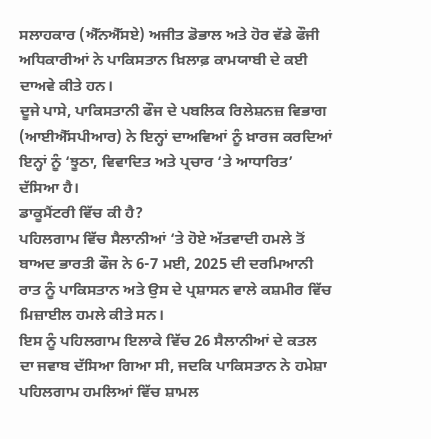ਸਲਾਹਕਾਰ (ਐੱਨਐੱਸਏ) ਅਜੀਤ ਡੋਭਾਲ ਅਤੇ ਹੋਰ ਵੱਡੇ ਫੌਜੀ ਅਧਿਕਾਰੀਆਂ ਨੇ ਪਾਕਿਸਤਾਨ ਖ਼ਿਲਾਫ਼ ਕਾਮਯਾਬੀ ਦੇ ਕਈ ਦਾਅਵੇ ਕੀਤੇ ਹਨ।
ਦੂਜੇ ਪਾਸੇ, ਪਾਕਿਸਤਾਨੀ ਫੌਜ ਦੇ ਪਬਲਿਕ ਰਿਲੇਸ਼ਨਜ਼ ਵਿਭਾਗ (ਆਈਐੱਸਪੀਆਰ) ਨੇ ਇਨ੍ਹਾਂ ਦਾਅਵਿਆਂ ਨੂੰ ਖ਼ਾਰਜ ਕਰਦਿਆਂ ਇਨ੍ਹਾਂ ਨੂੰ ‘ਝੂਠਾ, ਵਿਵਾਦਿਤ ਅਤੇ ਪ੍ਰਚਾਰ ‘ਤੇ ਆਧਾਰਿਤ’ ਦੱਸਿਆ ਹੈ।
ਡਾਕੂਮੈਂਟਰੀ ਵਿੱਚ ਕੀ ਹੈ?
ਪਹਿਲਗਾਮ ਵਿੱਚ ਸੈਲਾਨੀਆਂ ‘ਤੇ ਹੋਏ ਅੱਤਵਾਦੀ ਹਮਲੇ ਤੋਂ ਬਾਅਦ ਭਾਰਤੀ ਫੌਜ ਨੇ 6-7 ਮਈ, 2025 ਦੀ ਦਰਮਿਆਨੀ ਰਾਤ ਨੂੰ ਪਾਕਿਸਤਾਨ ਅਤੇ ਉਸ ਦੇ ਪ੍ਰਸ਼ਾਸਨ ਵਾਲੇ ਕਸ਼ਮੀਰ ਵਿੱਚ ਮਿਜ਼ਾਈਲ ਹਮਲੇ ਕੀਤੇ ਸਨ।
ਇਸ ਨੂੰ ਪਹਿਲਗਾਮ ਇਲਾਕੇ ਵਿੱਚ 26 ਸੈਲਾਨੀਆਂ ਦੇ ਕਤਲ ਦਾ ਜਵਾਬ ਦੱਸਿਆ ਗਿਆ ਸੀ, ਜਦਕਿ ਪਾਕਿਸਤਾਨ ਨੇ ਹਮੇਸ਼ਾ ਪਹਿਲਗਾਮ ਹਮਲਿਆਂ ਵਿੱਚ ਸ਼ਾਮਲ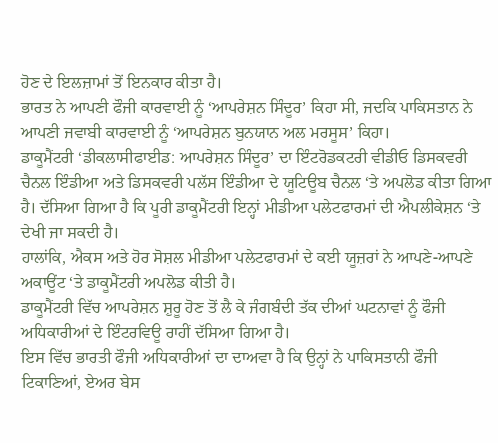ਹੋਣ ਦੇ ਇਲਜ਼ਾਮਾਂ ਤੋਂ ਇਨਕਾਰ ਕੀਤਾ ਹੈ।
ਭਾਰਤ ਨੇ ਆਪਣੀ ਫੌਜੀ ਕਾਰਵਾਈ ਨੂੰ ‘ਆਪਰੇਸ਼ਨ ਸਿੰਦੂਰ’ ਕਿਹਾ ਸੀ, ਜਦਕਿ ਪਾਕਿਸਤਾਨ ਨੇ ਆਪਣੀ ਜਵਾਬੀ ਕਾਰਵਾਈ ਨੂੰ ‘ਆਪਰੇਸ਼ਨ ਬੁਨਯਾਨ ਅਲ ਮਰਸੂਸ’ ਕਿਹਾ।
ਡਾਕੂਮੈਂਟਰੀ ‘ਡੀਕਲਾਸੀਫਾਈਡ: ਆਪਰੇਸ਼ਨ ਸਿੰਦੂਰ’ ਦਾ ਇੰਟਰੋਡਕਟਰੀ ਵੀਡੀਓ ਡਿਸਕਵਰੀ ਚੈਨਲ ਇੰਡੀਆ ਅਤੇ ਡਿਸਕਵਰੀ ਪਲੱਸ ਇੰਡੀਆ ਦੇ ਯੂਟਿਊਬ ਚੈਨਲ ‘ਤੇ ਅਪਲੋਡ ਕੀਤਾ ਗਿਆ ਹੈ। ਦੱਸਿਆ ਗਿਆ ਹੈ ਕਿ ਪੂਰੀ ਡਾਕੂਮੈਂਟਰੀ ਇਨ੍ਹਾਂ ਮੀਡੀਆ ਪਲੇਟਫਾਰਮਾਂ ਦੀ ਐਪਲੀਕੇਸ਼ਨ ‘ਤੇ ਦੇਖੀ ਜਾ ਸਕਦੀ ਹੈ।
ਹਾਲਾਂਕਿ, ਐਕਸ ਅਤੇ ਹੋਰ ਸੋਸ਼ਲ ਮੀਡੀਆ ਪਲੇਟਫਾਰਮਾਂ ਦੇ ਕਈ ਯੂਜ਼ਰਾਂ ਨੇ ਆਪਣੇ-ਆਪਣੇ ਅਕਾਊਂਟ ‘ਤੇ ਡਾਕੂਮੈਂਟਰੀ ਅਪਲੋਡ ਕੀਤੀ ਹੈ।
ਡਾਕੂਮੈਂਟਰੀ ਵਿੱਚ ਆਪਰੇਸ਼ਨ ਸ਼ੁਰੂ ਹੋਣ ਤੋਂ ਲੈ ਕੇ ਜੰਗਬੰਦੀ ਤੱਕ ਦੀਆਂ ਘਟਨਾਵਾਂ ਨੂੰ ਫੌਜੀ ਅਧਿਕਾਰੀਆਂ ਦੇ ਇੰਟਰਵਿਊ ਰਾਹੀਂ ਦੱਸਿਆ ਗਿਆ ਹੈ।
ਇਸ ਵਿੱਚ ਭਾਰਤੀ ਫੌਜੀ ਅਧਿਕਾਰੀਆਂ ਦਾ ਦਾਅਵਾ ਹੈ ਕਿ ਉਨ੍ਹਾਂ ਨੇ ਪਾਕਿਸਤਾਨੀ ਫੌਜੀ ਟਿਕਾਣਿਆਂ, ਏਅਰ ਬੇਸ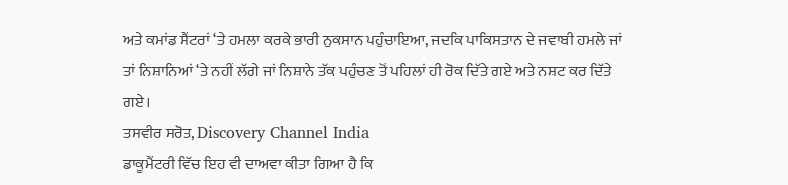ਅਤੇ ਕਮਾਂਡ ਸੈਂਟਰਾਂ ‘ਤੇ ਹਮਲਾ ਕਰਕੇ ਭਾਰੀ ਨੁਕਸਾਨ ਪਹੁੰਚਾਇਆ, ਜਦਕਿ ਪਾਕਿਸਤਾਨ ਦੇ ਜਵਾਬੀ ਹਮਲੇ ਜਾਂ ਤਾਂ ਨਿਸ਼ਾਨਿਆਂ ‘ਤੇ ਨਹੀਂ ਲੱਗੇ ਜਾਂ ਨਿਸ਼ਾਨੇ ਤੱਕ ਪਹੁੰਚਣ ਤੋਂ ਪਹਿਲਾਂ ਹੀ ਰੋਕ ਦਿੱਤੇ ਗਏ ਅਤੇ ਨਸ਼ਟ ਕਰ ਦਿੱਤੇ ਗਏ।
ਤਸਵੀਰ ਸਰੋਤ, Discovery Channel India
ਡਾਕੂਮੈਂਟਰੀ ਵਿੱਚ ਇਹ ਵੀ ਦਾਅਵਾ ਕੀਤਾ ਗਿਆ ਹੈ ਕਿ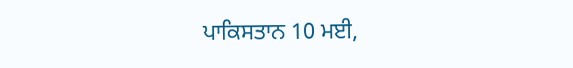ਪਾਕਿਸਤਾਨ 10 ਮਈ,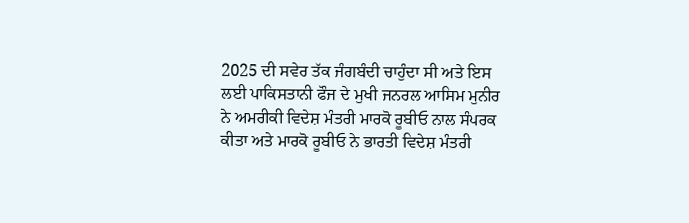2025 ਦੀ ਸਵੇਰ ਤੱਕ ਜੰਗਬੰਦੀ ਚਾਹੁੰਦਾ ਸੀ ਅਤੇ ਇਸ ਲਈ ਪਾਕਿਸਤਾਨੀ ਫੌਜ ਦੇ ਮੁਖੀ ਜਨਰਲ ਆਸਿਮ ਮੁਨੀਰ ਨੇ ਅਮਰੀਕੀ ਵਿਦੇਸ਼ ਮੰਤਰੀ ਮਾਰਕੋ ਰੂਬੀਓ ਨਾਲ ਸੰਪਰਕ ਕੀਤਾ ਅਤੇ ਮਾਰਕੋ ਰੂਬੀਓ ਨੇ ਭਾਰਤੀ ਵਿਦੇਸ਼ ਮੰਤਰੀ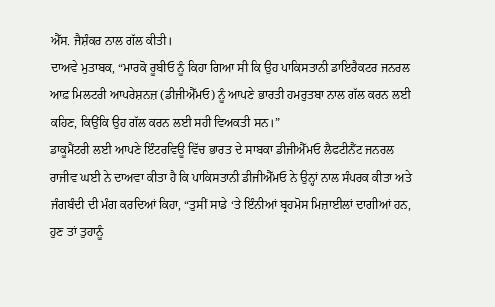ਐੱਸ. ਜੈਸ਼ੰਕਰ ਨਾਲ ਗੱਲ ਕੀਤੀ।
ਦਾਅਵੇ ਮੁਤਾਬਕ, “ਮਾਰਕੋ ਰੂਬੀਓ ਨੂੰ ਕਿਹਾ ਗਿਆ ਸੀ ਕਿ ਉਹ ਪਾਕਿਸਤਾਨੀ ਡਾਇਰੈਕਟਰ ਜਨਰਲ ਆਫ਼ ਮਿਲਟਰੀ ਆਪਰੇਸ਼ਨਜ਼ (ਡੀਜੀਐੱਮਓ) ਨੂੰ ਆਪਣੇ ਭਾਰਤੀ ਹਮਰੁਤਬਾ ਨਾਲ ਗੱਲ ਕਰਨ ਲਈ ਕਹਿਣ, ਕਿਉਂਕਿ ਉਹ ਗੱਲ ਕਰਨ ਲਈ ਸਹੀ ਵਿਅਕਤੀ ਸਨ।”
ਡਾਕੂਮੈਂਟਰੀ ਲਈ ਆਪਣੇ ਇੰਟਰਵਿਊ ਵਿੱਚ ਭਾਰਤ ਦੇ ਸਾਬਕਾ ਡੀਜੀਐੱਮਓ ਲੈਫਟੀਨੈਂਟ ਜਨਰਲ ਰਾਜੀਵ ਘਈ ਨੇ ਦਾਅਵਾ ਕੀਤਾ ਹੈ ਕਿ ਪਾਕਿਸਤਾਨੀ ਡੀਜੀਐੱਮਓ ਨੇ ਉਨ੍ਹਾਂ ਨਾਲ ਸੰਪਰਕ ਕੀਤਾ ਅਤੇ ਜੰਗਬੰਦੀ ਦੀ ਮੰਗ ਕਰਦਿਆਂ ਕਿਹਾ, “ਤੁਸੀਂ ਸਾਡੇ ‘ਤੇ ਇੰਨੀਆਂ ਬ੍ਰਹਮੋਸ ਮਿਜ਼ਾਈਲਾਂ ਦਾਗੀਆਂ ਹਨ, ਹੁਣ ਤਾਂ ਤੁਹਾਨੂੰ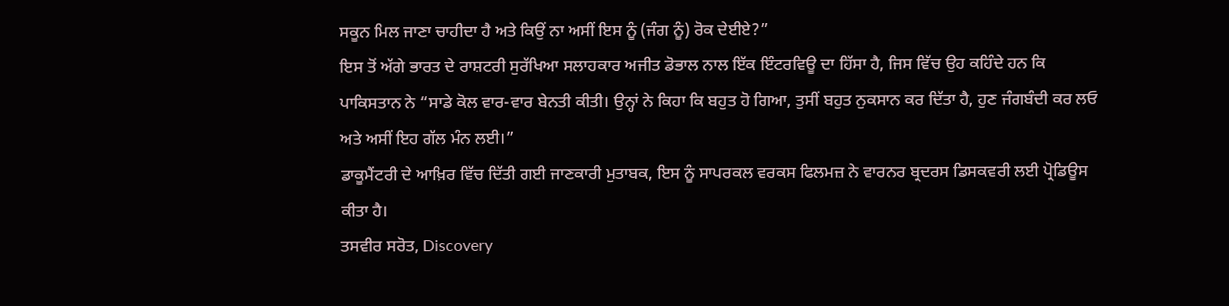ਸਕੂਨ ਮਿਲ ਜਾਣਾ ਚਾਹੀਦਾ ਹੈ ਅਤੇ ਕਿਉਂ ਨਾ ਅਸੀਂ ਇਸ ਨੂੰ (ਜੰਗ ਨੂੰ) ਰੋਕ ਦੇਈਏ?”
ਇਸ ਤੋਂ ਅੱਗੇ ਭਾਰਤ ਦੇ ਰਾਸ਼ਟਰੀ ਸੁਰੱਖਿਆ ਸਲਾਹਕਾਰ ਅਜੀਤ ਡੋਭਾਲ ਨਾਲ ਇੱਕ ਇੰਟਰਵਿਊ ਦਾ ਹਿੱਸਾ ਹੈ, ਜਿਸ ਵਿੱਚ ਉਹ ਕਹਿੰਦੇ ਹਨ ਕਿ ਪਾਕਿਸਤਾਨ ਨੇ “ਸਾਡੇ ਕੋਲ ਵਾਰ-ਵਾਰ ਬੇਨਤੀ ਕੀਤੀ। ਉਨ੍ਹਾਂ ਨੇ ਕਿਹਾ ਕਿ ਬਹੁਤ ਹੋ ਗਿਆ, ਤੁਸੀਂ ਬਹੁਤ ਨੁਕਸਾਨ ਕਰ ਦਿੱਤਾ ਹੈ, ਹੁਣ ਜੰਗਬੰਦੀ ਕਰ ਲਓ ਅਤੇ ਅਸੀਂ ਇਹ ਗੱਲ ਮੰਨ ਲਈ।”
ਡਾਕੂਮੈਂਟਰੀ ਦੇ ਆਖ਼ਿਰ ਵਿੱਚ ਦਿੱਤੀ ਗਈ ਜਾਣਕਾਰੀ ਮੁਤਾਬਕ, ਇਸ ਨੂੰ ਸਾਪਰਕਲ ਵਰਕਸ ਫਿਲਮਜ਼ ਨੇ ਵਾਰਨਰ ਬ੍ਰਦਰਸ ਡਿਸਕਵਰੀ ਲਈ ਪ੍ਰੋਡਿਊਸ ਕੀਤਾ ਹੈ।
ਤਸਵੀਰ ਸਰੋਤ, Discovery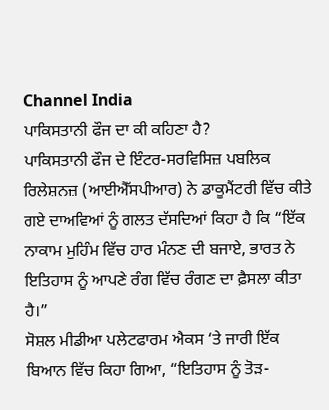Channel India
ਪਾਕਿਸਤਾਨੀ ਫੌਜ ਦਾ ਕੀ ਕਹਿਣਾ ਹੈ?
ਪਾਕਿਸਤਾਨੀ ਫੌਜ ਦੇ ਇੰਟਰ-ਸਰਵਿਸਿਜ਼ ਪਬਲਿਕ ਰਿਲੇਸ਼ਨਜ਼ (ਆਈਐੱਸਪੀਆਰ) ਨੇ ਡਾਕੂਮੈਂਟਰੀ ਵਿੱਚ ਕੀਤੇ ਗਏ ਦਾਅਵਿਆਂ ਨੂੰ ਗਲਤ ਦੱਸਦਿਆਂ ਕਿਹਾ ਹੈ ਕਿ “ਇੱਕ ਨਾਕਾਮ ਮੁਹਿੰਮ ਵਿੱਚ ਹਾਰ ਮੰਨਣ ਦੀ ਬਜਾਏ, ਭਾਰਤ ਨੇ ਇਤਿਹਾਸ ਨੂੰ ਆਪਣੇ ਰੰਗ ਵਿੱਚ ਰੰਗਣ ਦਾ ਫ਼ੈਸਲਾ ਕੀਤਾ ਹੈ।”
ਸੋਸ਼ਲ ਮੀਡੀਆ ਪਲੇਟਫਾਰਮ ਐਕਸ ‘ਤੇ ਜਾਰੀ ਇੱਕ ਬਿਆਨ ਵਿੱਚ ਕਿਹਾ ਗਿਆ, “ਇਤਿਹਾਸ ਨੂੰ ਤੋੜ-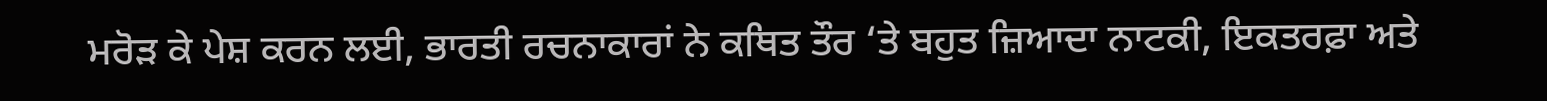ਮਰੋੜ ਕੇ ਪੇਸ਼ ਕਰਨ ਲਈ, ਭਾਰਤੀ ਰਚਨਾਕਾਰਾਂ ਨੇ ਕਥਿਤ ਤੌਰ ‘ਤੇ ਬਹੁਤ ਜ਼ਿਆਦਾ ਨਾਟਕੀ, ਇਕਤਰਫ਼ਾ ਅਤੇ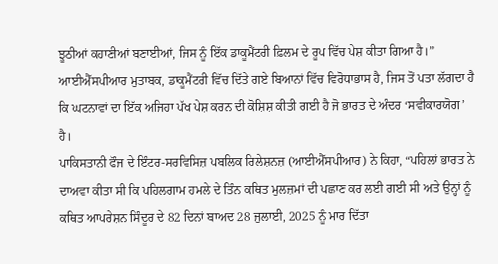ਝੂਠੀਆਂ ਕਹਾਣੀਆਂ ਬਣਾਈਆਂ, ਜਿਸ ਨੂੰ ਇੱਕ ਡਾਕੂਮੈਂਟਰੀ ਫ਼ਿਲਮ ਦੇ ਰੂਪ ਵਿੱਚ ਪੇਸ਼ ਕੀਤਾ ਗਿਆ ਹੈ।”
ਆਈਐੱਸਪੀਆਰ ਮੁਤਾਬਕ, ਡਾਕੂਮੈਂਟਰੀ ਵਿੱਚ ਦਿੱਤੇ ਗਏ ਬਿਆਨਾਂ ਵਿੱਚ ਵਿਰੋਧਾਭਾਸ ਹੈ, ਜਿਸ ਤੋਂ ਪਤਾ ਲੱਗਦਾ ਹੈ ਕਿ ਘਟਨਾਵਾਂ ਦਾ ਇੱਕ ਅਜਿਹਾ ਪੱਖ ਪੇਸ਼ ਕਰਨ ਦੀ ਕੋਸ਼ਿਸ਼ ਕੀਤੀ ਗਈ ਹੈ ਜੋ ਭਾਰਤ ਦੇ ਅੰਦਰ ‘ਸਵੀਕਾਰਯੋਗ’ ਹੈ।
ਪਾਕਿਸਤਾਨੀ ਫੌਜ ਦੇ ਇੰਟਰ-ਸਰਵਿਸਿਜ਼ ਪਬਲਿਕ ਰਿਲੇਸ਼ਨਜ਼ (ਆਈਐੱਸਪੀਆਰ) ਨੇ ਕਿਹਾ, “ਪਹਿਲਾਂ ਭਾਰਤ ਨੇ ਦਾਅਵਾ ਕੀਤਾ ਸੀ ਕਿ ਪਹਿਲਗਾਮ ਹਮਲੇ ਦੇ ਤਿੰਨ ਕਥਿਤ ਮੁਲਜ਼ਮਾਂ ਦੀ ਪਛਾਣ ਕਰ ਲਈ ਗਈ ਸੀ ਅਤੇ ਉਨ੍ਹਾਂ ਨੂੰ ਕਥਿਤ ਆਪਰੇਸ਼ਨ ਸਿੰਦੂਰ ਦੇ 82 ਦਿਨਾਂ ਬਾਅਦ 28 ਜੁਲਾਈ, 2025 ਨੂੰ ਮਾਰ ਦਿੱਤਾ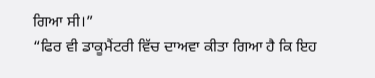ਗਿਆ ਸੀ।”
“ਫਿਰ ਵੀ ਡਾਕੂਮੈਂਟਰੀ ਵਿੱਚ ਦਾਅਵਾ ਕੀਤਾ ਗਿਆ ਹੈ ਕਿ ਇਹ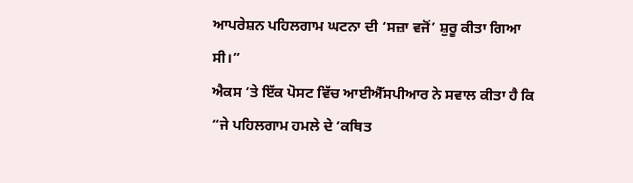ਆਪਰੇਸ਼ਨ ਪਹਿਲਗਾਮ ਘਟਨਾ ਦੀ ‘ਸਜ਼ਾ ਵਜੋਂ’ ਸ਼ੁਰੂ ਕੀਤਾ ਗਿਆ ਸੀ।”
ਐਕਸ ‘ਤੇ ਇੱਕ ਪੋਸਟ ਵਿੱਚ ਆਈਐੱਸਪੀਆਰ ਨੇ ਸਵਾਲ ਕੀਤਾ ਹੈ ਕਿ “ਜੇ ਪਹਿਲਗਾਮ ਹਮਲੇ ਦੇ ‘ਕਥਿਤ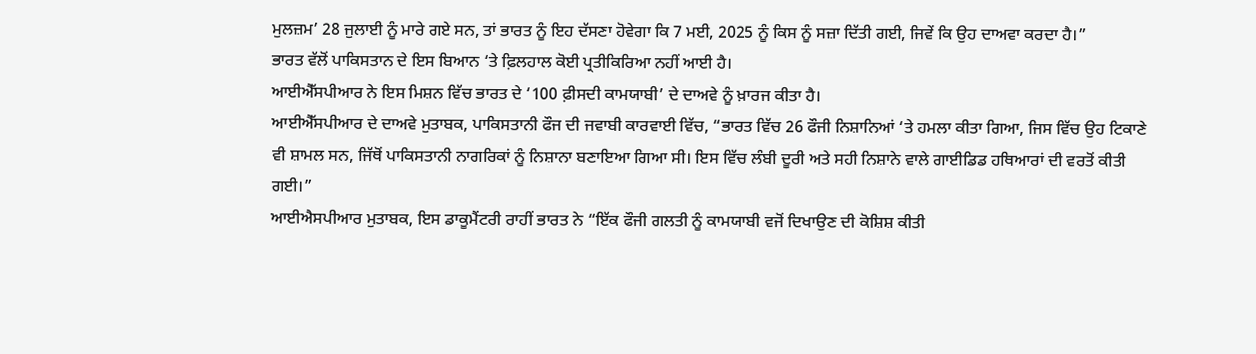ਮੁਲਜ਼ਮ’ 28 ਜੁਲਾਈ ਨੂੰ ਮਾਰੇ ਗਏ ਸਨ, ਤਾਂ ਭਾਰਤ ਨੂੰ ਇਹ ਦੱਸਣਾ ਹੋਵੇਗਾ ਕਿ 7 ਮਈ, 2025 ਨੂੰ ਕਿਸ ਨੂੰ ਸਜ਼ਾ ਦਿੱਤੀ ਗਈ, ਜਿਵੇਂ ਕਿ ਉਹ ਦਾਅਵਾ ਕਰਦਾ ਹੈ।”
ਭਾਰਤ ਵੱਲੋਂ ਪਾਕਿਸਤਾਨ ਦੇ ਇਸ ਬਿਆਨ ‘ਤੇ ਫ਼ਿਲਹਾਲ ਕੋਈ ਪ੍ਰਤੀਕਿਰਿਆ ਨਹੀਂ ਆਈ ਹੈ।
ਆਈਐੱਸਪੀਆਰ ਨੇ ਇਸ ਮਿਸ਼ਨ ਵਿੱਚ ਭਾਰਤ ਦੇ ‘100 ਫ਼ੀਸਦੀ ਕਾਮਯਾਬੀ’ ਦੇ ਦਾਅਵੇ ਨੂੰ ਖ਼ਾਰਜ ਕੀਤਾ ਹੈ।
ਆਈਐੱਸਪੀਆਰ ਦੇ ਦਾਅਵੇ ਮੁਤਾਬਕ, ਪਾਕਿਸਤਾਨੀ ਫੌਜ ਦੀ ਜਵਾਬੀ ਕਾਰਵਾਈ ਵਿੱਚ, “ਭਾਰਤ ਵਿੱਚ 26 ਫੌਜੀ ਨਿਸ਼ਾਨਿਆਂ ‘ਤੇ ਹਮਲਾ ਕੀਤਾ ਗਿਆ, ਜਿਸ ਵਿੱਚ ਉਹ ਟਿਕਾਣੇ ਵੀ ਸ਼ਾਮਲ ਸਨ, ਜਿੱਥੋਂ ਪਾਕਿਸਤਾਨੀ ਨਾਗਰਿਕਾਂ ਨੂੰ ਨਿਸ਼ਾਨਾ ਬਣਾਇਆ ਗਿਆ ਸੀ। ਇਸ ਵਿੱਚ ਲੰਬੀ ਦੂਰੀ ਅਤੇ ਸਹੀ ਨਿਸ਼ਾਨੇ ਵਾਲੇ ਗਾਈਡਿਡ ਹਥਿਆਰਾਂ ਦੀ ਵਰਤੋਂ ਕੀਤੀ ਗਈ।”
ਆਈਐਸਪੀਆਰ ਮੁਤਾਬਕ, ਇਸ ਡਾਕੂਮੈਂਟਰੀ ਰਾਹੀਂ ਭਾਰਤ ਨੇ “ਇੱਕ ਫੌਜੀ ਗਲਤੀ ਨੂੰ ਕਾਮਯਾਬੀ ਵਜੋਂ ਦਿਖਾਉਣ ਦੀ ਕੋਸ਼ਿਸ਼ ਕੀਤੀ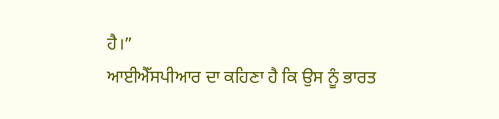ਹੈ।”
ਆਈਐੱਸਪੀਆਰ ਦਾ ਕਹਿਣਾ ਹੈ ਕਿ ਉਸ ਨੂੰ ਭਾਰਤ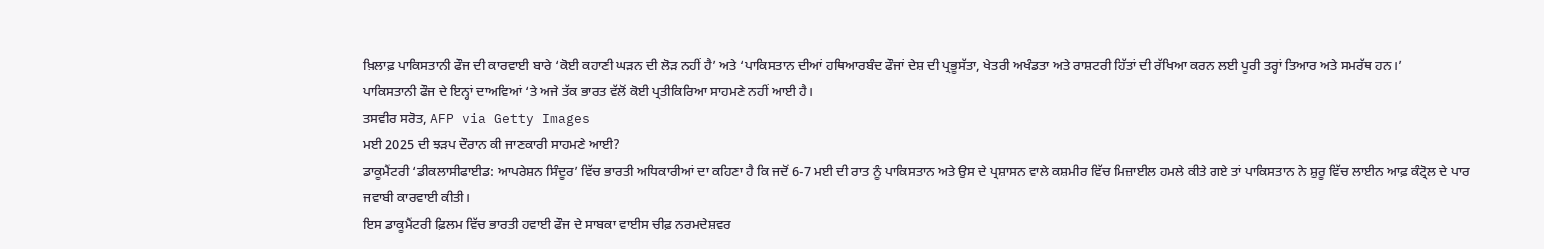ਖ਼ਿਲਾਫ਼ ਪਾਕਿਸਤਾਨੀ ਫੌਜ ਦੀ ਕਾਰਵਾਈ ਬਾਰੇ ‘ਕੋਈ ਕਹਾਣੀ ਘੜਨ ਦੀ ਲੋੜ ਨਹੀਂ ਹੈ’ ਅਤੇ ‘ਪਾਕਿਸਤਾਨ ਦੀਆਂ ਹਥਿਆਰਬੰਦ ਫੌਜਾਂ ਦੇਸ਼ ਦੀ ਪ੍ਰਭੂਸੱਤਾ, ਖੇਤਰੀ ਅਖੰਡਤਾ ਅਤੇ ਰਾਸ਼ਟਰੀ ਹਿੱਤਾਂ ਦੀ ਰੱਖਿਆ ਕਰਨ ਲਈ ਪੂਰੀ ਤਰ੍ਹਾਂ ਤਿਆਰ ਅਤੇ ਸਮਰੱਥ ਹਨ।’
ਪਾਕਿਸਤਾਨੀ ਫੌਜ ਦੇ ਇਨ੍ਹਾਂ ਦਾਅਵਿਆਂ ‘ਤੇ ਅਜੇ ਤੱਕ ਭਾਰਤ ਵੱਲੋਂ ਕੋਈ ਪ੍ਰਤੀਕਿਰਿਆ ਸਾਹਮਣੇ ਨਹੀਂ ਆਈ ਹੈ।
ਤਸਵੀਰ ਸਰੋਤ, AFP via Getty Images
ਮਈ 2025 ਦੀ ਝੜਪ ਦੌਰਾਨ ਕੀ ਜਾਣਕਾਰੀ ਸਾਹਮਣੇ ਆਈ?
ਡਾਕੂਮੈਂਟਰੀ ‘ਡੀਕਲਾਸੀਫਾਈਡ: ਆਪਰੇਸ਼ਨ ਸਿੰਦੂਰ’ ਵਿੱਚ ਭਾਰਤੀ ਅਧਿਕਾਰੀਆਂ ਦਾ ਕਹਿਣਾ ਹੈ ਕਿ ਜਦੋਂ 6-7 ਮਈ ਦੀ ਰਾਤ ਨੂੰ ਪਾਕਿਸਤਾਨ ਅਤੇ ਉਸ ਦੇ ਪ੍ਰਸ਼ਾਸਨ ਵਾਲੇ ਕਸ਼ਮੀਰ ਵਿੱਚ ਮਿਜ਼ਾਈਲ ਹਮਲੇ ਕੀਤੇ ਗਏ ਤਾਂ ਪਾਕਿਸਤਾਨ ਨੇ ਸ਼ੁਰੂ ਵਿੱਚ ਲਾਈਨ ਆਫ਼ ਕੰਟ੍ਰੋਲ ਦੇ ਪਾਰ ਜਵਾਬੀ ਕਾਰਵਾਈ ਕੀਤੀ।
ਇਸ ਡਾਕੂਮੈਂਟਰੀ ਫ਼ਿਲਮ ਵਿੱਚ ਭਾਰਤੀ ਹਵਾਈ ਫੌਜ ਦੇ ਸਾਬਕਾ ਵਾਈਸ ਚੀਫ਼ ਨਰਮਦੇਸ਼ਵਰ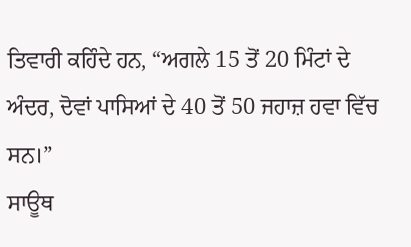ਤਿਵਾਰੀ ਕਹਿੰਦੇ ਹਨ, “ਅਗਲੇ 15 ਤੋਂ 20 ਮਿੰਟਾਂ ਦੇ ਅੰਦਰ, ਦੋਵਾਂ ਪਾਸਿਆਂ ਦੇ 40 ਤੋਂ 50 ਜਹਾਜ਼ ਹਵਾ ਵਿੱਚ ਸਨ।”
ਸਾਊਥ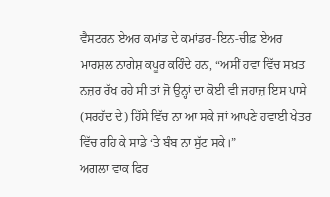ਵੈਸਟਰਨ ਏਅਰ ਕਮਾਂਡ ਦੇ ਕਮਾਂਡਰ-ਇਨ-ਚੀਫ਼ ਏਅਰ ਮਾਰਸ਼ਲ ਨਾਗੇਸ਼ ਕਪੂਰ ਕਹਿੰਦੇ ਹਨ, “ਅਸੀਂ ਹਵਾ ਵਿੱਚ ਸਖ਼ਤ ਨਜ਼ਰ ਰੱਖ ਰਹੇ ਸੀ ਤਾਂ ਜੋ ਉਨ੍ਹਾਂ ਦਾ ਕੋਈ ਵੀ ਜਹਾਜ਼ ਇਸ ਪਾਸੇ (ਸਰਹੱਦ ਦੇ) ਹਿੱਸੇ ਵਿੱਚ ਨਾ ਆ ਸਕੇ ਜਾਂ ਆਪਣੇ ਹਵਾਈ ਖੇਤਰ ਵਿੱਚ ਰਹਿ ਕੇ ਸਾਡੇ ‘ਤੇ ਬੰਬ ਨਾ ਸੁੱਟ ਸਕੇ।”
ਅਗਲਾ ਵਾਕ ਫਿਰ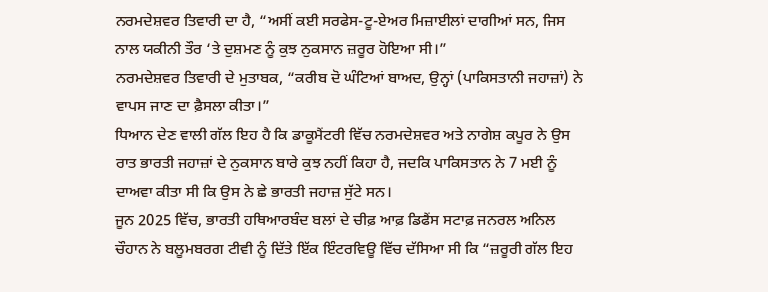ਨਰਮਦੇਸ਼ਵਰ ਤਿਵਾਰੀ ਦਾ ਹੈ, “ਅਸੀਂ ਕਈ ਸਰਫੇਸ-ਟੂ-ਏਅਰ ਮਿਜ਼ਾਈਲਾਂ ਦਾਗੀਆਂ ਸਨ, ਜਿਸ ਨਾਲ ਯਕੀਨੀ ਤੌਰ ‘ਤੇ ਦੁਸ਼ਮਣ ਨੂੰ ਕੁਝ ਨੁਕਸਾਨ ਜ਼ਰੂਰ ਹੋਇਆ ਸੀ।”
ਨਰਮਦੇਸ਼ਵਰ ਤਿਵਾਰੀ ਦੇ ਮੁਤਾਬਕ, “ਕਰੀਬ ਦੋ ਘੰਟਿਆਂ ਬਾਅਦ, ਉਨ੍ਹਾਂ (ਪਾਕਿਸਤਾਨੀ ਜਹਾਜ਼ਾਂ) ਨੇ ਵਾਪਸ ਜਾਣ ਦਾ ਫ਼ੈਸਲਾ ਕੀਤਾ।”
ਧਿਆਨ ਦੇਣ ਵਾਲੀ ਗੱਲ ਇਹ ਹੈ ਕਿ ਡਾਕੂਮੈਂਟਰੀ ਵਿੱਚ ਨਰਮਦੇਸ਼ਵਰ ਅਤੇ ਨਾਗੇਸ਼ ਕਪੂਰ ਨੇ ਉਸ ਰਾਤ ਭਾਰਤੀ ਜਹਾਜ਼ਾਂ ਦੇ ਨੁਕਸਾਨ ਬਾਰੇ ਕੁਝ ਨਹੀਂ ਕਿਹਾ ਹੈ, ਜਦਕਿ ਪਾਕਿਸਤਾਨ ਨੇ 7 ਮਈ ਨੂੰ ਦਾਅਵਾ ਕੀਤਾ ਸੀ ਕਿ ਉਸ ਨੇ ਛੇ ਭਾਰਤੀ ਜਹਾਜ਼ ਸੁੱਟੇ ਸਨ।
ਜੂਨ 2025 ਵਿੱਚ, ਭਾਰਤੀ ਹਥਿਆਰਬੰਦ ਬਲਾਂ ਦੇ ਚੀਫ਼ ਆਫ਼ ਡਿਫੈਂਸ ਸਟਾਫ਼ ਜਨਰਲ ਅਨਿਲ ਚੌਹਾਨ ਨੇ ਬਲੂਮਬਰਗ ਟੀਵੀ ਨੂੰ ਦਿੱਤੇ ਇੱਕ ਇੰਟਰਵਿਊ ਵਿੱਚ ਦੱਸਿਆ ਸੀ ਕਿ “ਜ਼ਰੂਰੀ ਗੱਲ ਇਹ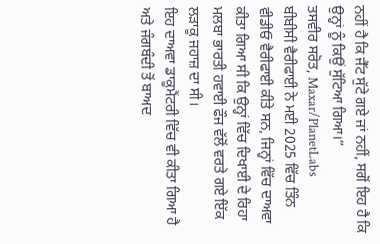ਨਹੀਂ ਹੈ ਕਿ ਜੈੱਟ ਸੁੱਟੇ ਗਏ ਜਾਂ ਨਹੀਂ, ਸਗੋਂ ਇਹ ਹੈ ਕਿ ਉਨ੍ਹਾਂ ਨੂੰ ਕਿਉਂ ਸੁੱਟਿਆ ਗਿਆ।”
ਤਸਵੀਰ ਸਰੋਤ, Maxar/PlanetLabs
ਬੀਬੀਸੀ ਵੈਰੀਫਾਈ ਨੇ ਮਈ 2025 ਵਿੱਚ ਤਿੰਨ ਵੀਡੀਓ ਵੈਰੀਫਾਈ ਕੀਤੇ ਸਨ, ਜਿਨ੍ਹਾਂ ਵਿੱਚ ਦਾਅਵਾ ਕੀਤਾ ਗਿਆ ਸੀ ਕਿ ਉਨ੍ਹਾਂ ਵਿੱਚ ਦਿਖਾਈ ਦੇ ਰਿਹਾ ਮਲਬਾ ਭਾਰਤੀ ਹਵਾਈ ਫੌਜ ਵੱਲੋਂ ਵਰਤੇ ਗਏ ਇੱਕ ਲੜਾਕੂ ਜਹਾਜ਼ ਦਾ ਸੀ।
ਇਹ ਦਾਅਵਾ ਡਾਕੂਮੈਂਟਰੀ ਵਿੱਚ ਵੀ ਕੀਤਾ ਗਿਆ ਹੈ ਅਤੇ ਜੰਗਬੰਦੀ ਤੋਂ ਬਾਅਦ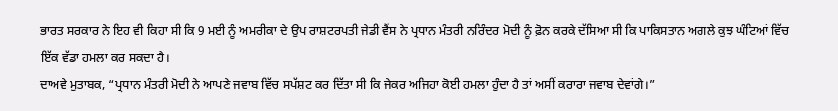ਭਾਰਤ ਸਰਕਾਰ ਨੇ ਇਹ ਵੀ ਕਿਹਾ ਸੀ ਕਿ 9 ਮਈ ਨੂੰ ਅਮਰੀਕਾ ਦੇ ਉਪ ਰਾਸ਼ਟਰਪਤੀ ਜੇਡੀ ਵੈਂਸ ਨੇ ਪ੍ਰਧਾਨ ਮੰਤਰੀ ਨਰਿੰਦਰ ਮੋਦੀ ਨੂੰ ਫ਼ੋਨ ਕਰਕੇ ਦੱਸਿਆ ਸੀ ਕਿ ਪਾਕਿਸਤਾਨ ਅਗਲੇ ਕੁਝ ਘੰਟਿਆਂ ਵਿੱਚ ਇੱਕ ਵੱਡਾ ਹਮਲਾ ਕਰ ਸਕਦਾ ਹੈ।
ਦਾਅਵੇ ਮੁਤਾਬਕ, “ਪ੍ਰਧਾਨ ਮੰਤਰੀ ਮੋਦੀ ਨੇ ਆਪਣੇ ਜਵਾਬ ਵਿੱਚ ਸਪੱਸ਼ਟ ਕਰ ਦਿੱਤਾ ਸੀ ਕਿ ਜੇਕਰ ਅਜਿਹਾ ਕੋਈ ਹਮਲਾ ਹੁੰਦਾ ਹੈ ਤਾਂ ਅਸੀਂ ਕਰਾਰਾ ਜਵਾਬ ਦੇਵਾਂਗੇ।”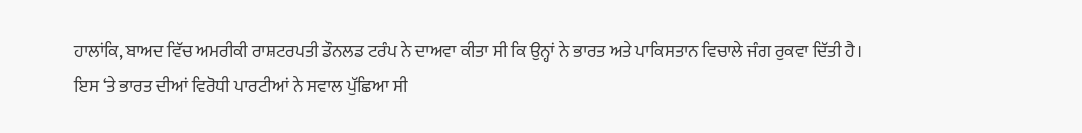ਹਾਲਾਂਕਿ, ਬਾਅਦ ਵਿੱਚ ਅਮਰੀਕੀ ਰਾਸ਼ਟਰਪਤੀ ਡੌਨਲਡ ਟਰੰਪ ਨੇ ਦਾਅਵਾ ਕੀਤਾ ਸੀ ਕਿ ਉਨ੍ਹਾਂ ਨੇ ਭਾਰਤ ਅਤੇ ਪਾਕਿਸਤਾਨ ਵਿਚਾਲੇ ਜੰਗ ਰੁਕਵਾ ਦਿੱਤੀ ਹੈ।
ਇਸ ‘ਤੇ ਭਾਰਤ ਦੀਆਂ ਵਿਰੋਧੀ ਪਾਰਟੀਆਂ ਨੇ ਸਵਾਲ ਪੁੱਛਿਆ ਸੀ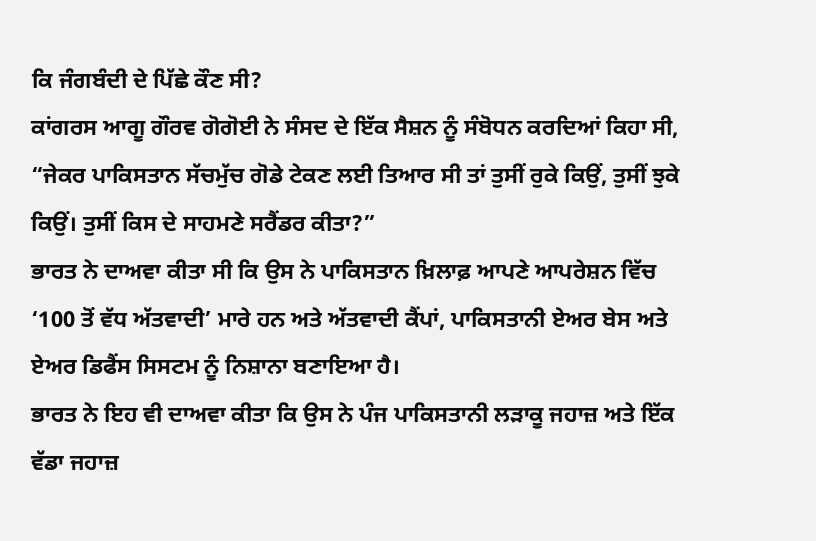ਕਿ ਜੰਗਬੰਦੀ ਦੇ ਪਿੱਛੇ ਕੌਣ ਸੀ?
ਕਾਂਗਰਸ ਆਗੂ ਗੌਰਵ ਗੋਗੋਈ ਨੇ ਸੰਸਦ ਦੇ ਇੱਕ ਸੈਸ਼ਨ ਨੂੰ ਸੰਬੋਧਨ ਕਰਦਿਆਂ ਕਿਹਾ ਸੀ, “ਜੇਕਰ ਪਾਕਿਸਤਾਨ ਸੱਚਮੁੱਚ ਗੋਡੇ ਟੇਕਣ ਲਈ ਤਿਆਰ ਸੀ ਤਾਂ ਤੁਸੀਂ ਰੁਕੇ ਕਿਉਂ, ਤੁਸੀਂ ਝੁਕੇ ਕਿਉਂ। ਤੁਸੀਂ ਕਿਸ ਦੇ ਸਾਹਮਣੇ ਸਰੈਂਡਰ ਕੀਤਾ?”
ਭਾਰਤ ਨੇ ਦਾਅਵਾ ਕੀਤਾ ਸੀ ਕਿ ਉਸ ਨੇ ਪਾਕਿਸਤਾਨ ਖ਼ਿਲਾਫ਼ ਆਪਣੇ ਆਪਰੇਸ਼ਨ ਵਿੱਚ ‘100 ਤੋਂ ਵੱਧ ਅੱਤਵਾਦੀ’ ਮਾਰੇ ਹਨ ਅਤੇ ਅੱਤਵਾਦੀ ਕੈਂਪਾਂ, ਪਾਕਿਸਤਾਨੀ ਏਅਰ ਬੇਸ ਅਤੇ ਏਅਰ ਡਿਫੈਂਸ ਸਿਸਟਮ ਨੂੰ ਨਿਸ਼ਾਨਾ ਬਣਾਇਆ ਹੈ।
ਭਾਰਤ ਨੇ ਇਹ ਵੀ ਦਾਅਵਾ ਕੀਤਾ ਕਿ ਉਸ ਨੇ ਪੰਜ ਪਾਕਿਸਤਾਨੀ ਲੜਾਕੂ ਜਹਾਜ਼ ਅਤੇ ਇੱਕ ਵੱਡਾ ਜਹਾਜ਼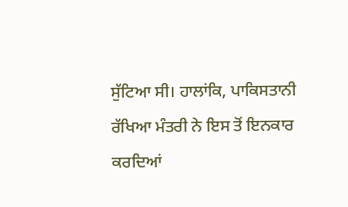ਸੁੱਟਿਆ ਸੀ। ਹਾਲਾਂਕਿ, ਪਾਕਿਸਤਾਨੀ ਰੱਖਿਆ ਮੰਤਰੀ ਨੇ ਇਸ ਤੋਂ ਇਨਕਾਰ ਕਰਦਿਆਂ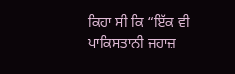ਕਿਹਾ ਸੀ ਕਿ “ਇੱਕ ਵੀ ਪਾਕਿਸਤਾਨੀ ਜਹਾਜ਼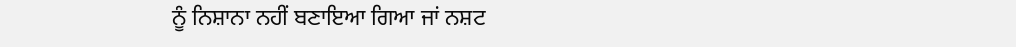ਨੂੰ ਨਿਸ਼ਾਨਾ ਨਹੀਂ ਬਣਾਇਆ ਗਿਆ ਜਾਂ ਨਸ਼ਟ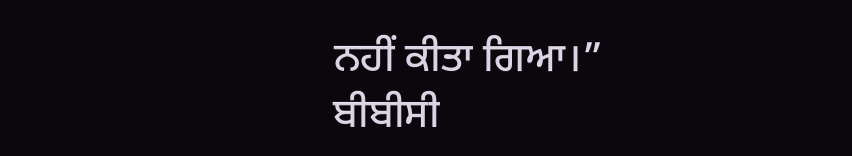ਨਹੀਂ ਕੀਤਾ ਗਿਆ।”
ਬੀਬੀਸੀ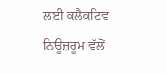ਲਈ ਕਲੈਕਟਿਵ ਨਿਊਜ਼ਰੂਮ ਵੱਲੋਂ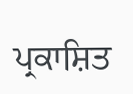ਪ੍ਰਕਾਸ਼ਿਤ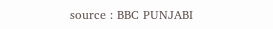source : BBC PUNJABI